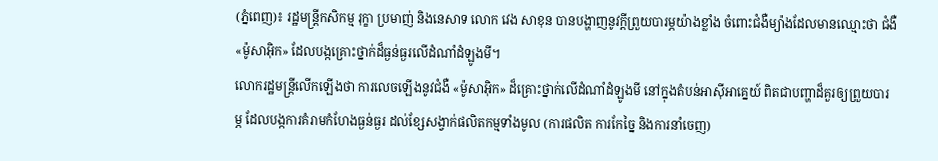(ភ្នំពេញ)៖ រដ្ឋមន្ត្រីកសិកម្ម រុក្ខា ប្រមាញ់ និងនេសាទ លោក វេង សាខុន បានបង្ហាញនូវក្តីព្រួយបារម្ភយ៉ាងខ្លាំង ចំពោះជំងឺម្យ៉ាងដែលមានឈ្មោះថា ជំងឺ «ម៉ូសាអ៊ិក» ដែលបង្កគ្រោះថ្នាក់ដ៏ធ្ងន់ធ្ងរលើដំណាំដំឡូងមី។
លោករដ្ឋមន្ត្រីលើកឡើងថា ការលេចឡើងនូវជំងឺ «ម៉ូសាអ៊ិក» ដ៏គ្រោះថ្នាក់លើដំណាំដំឡូងមី នៅក្នុងតំបន់អាស៊ីអាគ្នេយ៍ ពិតជាបញ្ហាដ៏គួរឲ្យព្រួយបារម្ភ ដែលបង្កការគំរាមកំហែងធ្ងន់ធ្ងរ ដល់ខ្សែសង្វាក់ផលិតកម្មទាំងមូល (ការផលិត ការកែច្នៃ និងការនាំចេញ)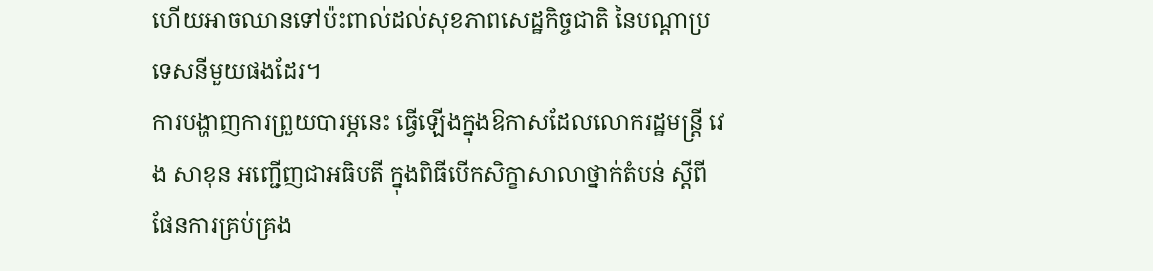ហើយអាចឈានទៅប៉ះពាល់ដល់សុខភាពសេដ្ឋកិច្ចជាតិ នៃបណ្តាប្រទេសនីមួយផងដែរ។
ការបង្ហាញការព្រួយបារម្ភនេះ ធ្វើឡើងក្នុងឱកាសដែលលោករដ្ឋមន្ត្រី វេង សាខុន អញ្ជើញជាអធិបតី ក្នុងពិធីបើកសិក្ខាសាលាថ្នាក់តំបន់ ស្តីពីផែនការគ្រប់គ្រង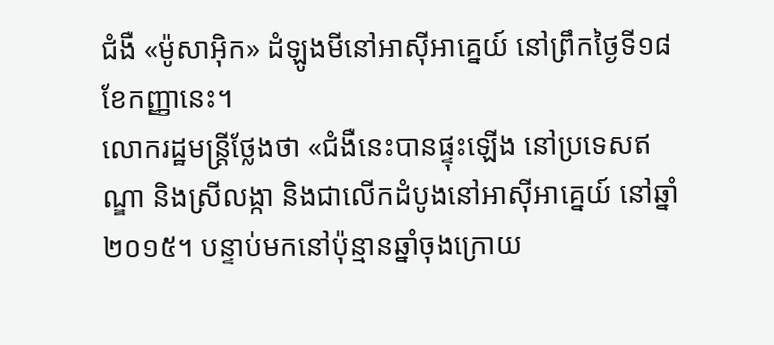ជំងឺ «ម៉ូសាអ៊ិក» ដំឡូងមីនៅអាស៊ីអាគ្នេយ៍ នៅព្រឹកថ្ងៃទី១៨ ខែកញ្ញានេះ។
លោករដ្ឋមន្ត្រីថ្លែងថា «ជំងឺនេះបានផ្ទុះឡើង នៅប្រទេសឥណ្ឌា និងស្រីលង្កា និងជាលើកដំបូងនៅអាស៊ីអាគ្នេយ៍ នៅឆ្នាំ២០១៥។ បន្ទាប់មកនៅប៉ុន្មានឆ្នាំចុងក្រោយ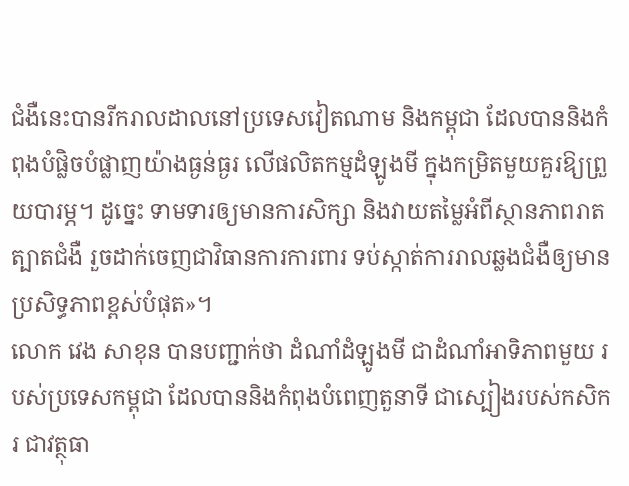ជំងឺនេះបានរីករាលដាលនៅប្រទេសវៀតណាម និងកម្ពុជា ដែលបាននិងកំពុងបំផ្លិចបំផ្លាញយ៉ាងធ្ងន់ធ្ងរ លើផលិតកម្មដំឡូងមី ក្នុងកម្រិតមួយគួរឱ្យព្រួយបារម្ភ។ ដូច្នេះ ទាមទារឲ្យមានការសិក្សា និងវាយតម្លៃអំពីស្ថានភាពរាតត្បាតជំងឺ រួចដាក់ចេញជាវិធានការការពារ ទប់ស្កាត់ការរាលឆ្លងជំងឺឲ្យមានប្រសិទ្ធភាពខ្ពស់បំផុត»។
លោក វេង សាខុន បានបញ្ជាក់ថា ដំណាំដំឡូងមី ជាដំណាំអាទិភាពមួយ របស់ប្រទេសកម្ពុជា ដែលបាននិងកំពុងបំពេញតួនាទី ជាស្បៀងរបស់កសិករ ជាវត្ថុធា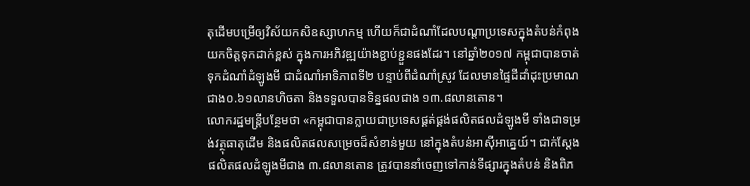តុដើមបម្រើឲ្យវិស័យកសិឧស្សាហកម្ម ហើយក៏ជាដំណាំដែលបណ្តាប្រទេសក្នុងតំបន់កំពុងយកចិត្តទុកដាក់ខ្ពស់ ក្នុងការអភិវឌ្ឍយ៉ាងខ្ជាប់ខ្ជួនផងដែរ។ នៅឆ្នាំ២០១៧ កម្ពុជាបានចាត់ទុកដំណាំដំឡូងមី ជាដំណាំអាទិភាពទី២ បន្ទាប់ពីដំណាំស្រូវ ដែលមានផ្ទៃដីដាំដុះប្រមាណជាង០.៦១លានហិចតា និងទទួលបានទិន្នផលជាង ១៣.៨លានតោន។
លោករដ្ឋមន្ត្រីបន្ថែមថា «កម្ពុជាបានក្លាយជាប្រទេសផ្គត់ផ្គង់ផលិតផលដំឡូងមី ទាំងជាទម្រង់វត្ថុធាតុដើម និងផលិតផលសម្រេចដ៏សំខាន់មួយ នៅក្នុងតំបន់អាស៊ីអាគ្នេយ៍។ ជាក់ស្តែងផលិតផលដំឡូងមីជាង ៣.៨លានតោន ត្រូវបាននាំចេញទៅកាន់ទីផ្សារក្នុងតំបន់ និងពិភ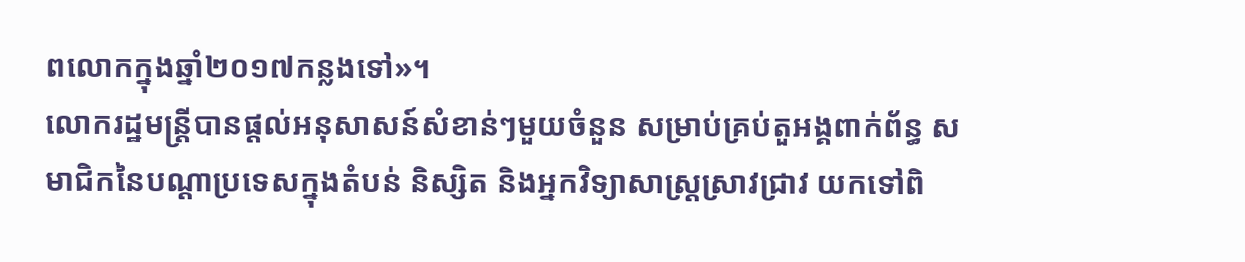ពលោកក្នុងឆ្នាំ២០១៧កន្លងទៅ»។
លោករដ្ឋមន្រ្តីបានផ្តល់អនុសាសន៍សំខាន់ៗមួយចំនួន សម្រាប់គ្រប់តួអង្គពាក់ព័ន្ធ សមាជិកនៃបណ្តាប្រទេសក្នុងតំបន់ និស្សិត និងអ្នកវិទ្យាសាស្រ្តស្រាវជ្រាវ យកទៅពិ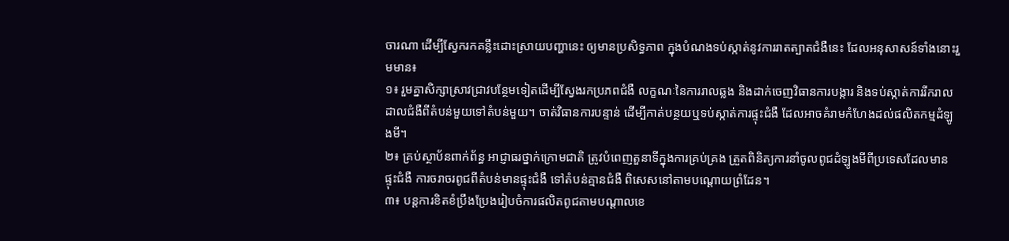ចារណា ដើម្បីស្វែករកគន្លឹះដោះស្រាយបញ្ហានេះ ឲ្យមានប្រសិទ្ធភាព ក្នុងបំណងទប់ស្កាត់នូវការរាតត្បាតជំងឺនេះ ដែលអនុសាសន៍ទាំងនោះរួមមាន៖
១៖ រួមគ្នាសិក្សាស្រាវជ្រាវបន្ថែមទៀតដើម្បីស្វែងរកប្រភពជំងឺ លក្ខណៈនៃការរាលឆ្លង និងដាក់ចេញវិធានការបង្ការ និងទប់ស្កាត់ការរីករាលដាលជំងឺពីតំបន់មួយទៅតំបន់មួយ។ ចាត់វិធានការបន្ទាន់ ដើម្បីកាត់បន្ថយឬទប់ស្កាត់ការផ្ទុះជំងឺ ដែលអាចគំរាមកំហែងដល់ផលិតកម្មដំឡូងមី។
២៖ គ្រប់ស្ថាប័នពាក់ព័ន្ធ អាជ្ញាធរថ្នាក់ក្រោមជាតិ ត្រូវបំពេញតួនាទីក្នុងការគ្រប់គ្រង ត្រួតពិនិត្យការនាំចូលពូជដំឡូងមីពីប្រទេសដែលមានផ្ទុះជំងឺ ការចរាចរពូជពីតំបន់មានផ្ទុះជំងឺ ទៅតំបន់គ្មានជំងឺ ពិសេសនៅតាមបណ្តោយព្រំដែន។
៣៖ បន្តការខិតខំប្រឹងប្រែងរៀបចំការផលិតពូជតាមបណ្តាលខេ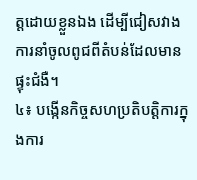ត្តដោយខ្លួនឯង ដើម្បីជៀសវាងការនាំចូលពូជពីតំបន់ដែលមានផ្ទុះជំងឺ។
៤៖ បង្កើនកិច្ចសហប្រតិបត្តិការក្នុងការ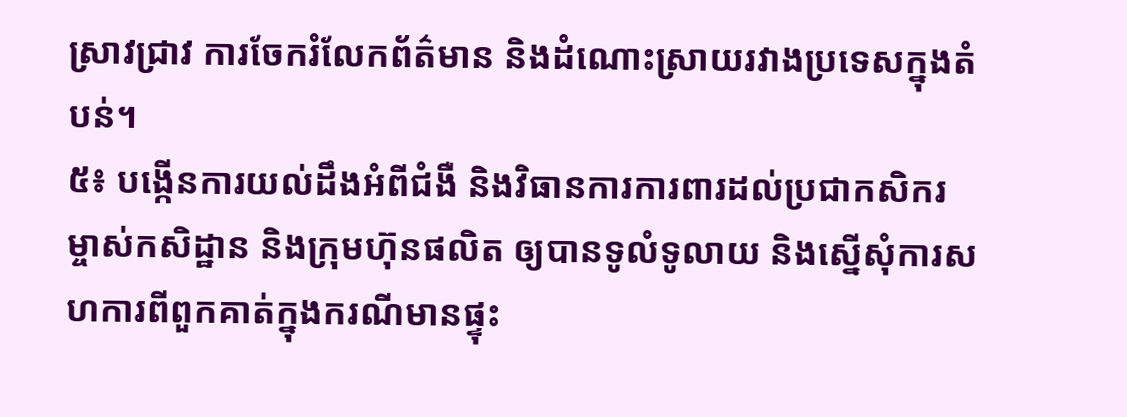ស្រាវជ្រាវ ការចែករំលែកព័ត៌មាន និងដំណោះស្រាយរវាងប្រទេសក្នុងតំបន់។
៥៖ បង្កើនការយល់ដឹងអំពីជំងឺ និងវិធានការការពារដល់ប្រជាកសិករ ម្ចាស់កសិដ្ឋាន និងក្រុមហ៊ុនផលិត ឲ្យបានទូលំទូលាយ និងស្នើសុំការសហការពីពួកគាត់ក្នុងករណីមានផ្ទុះ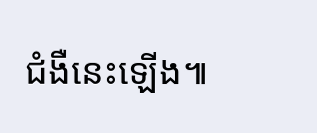ជំងឺនេះឡើង៕